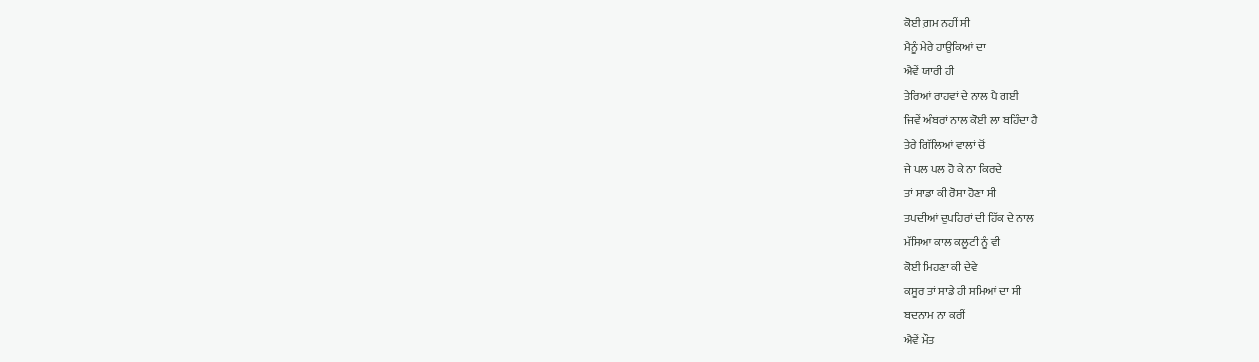ਕੋਈ ਗ਼ਮ ਨਹੀਂ ਸੀ
ਮੈਨੂੰ ਮੇਰੇ ਹਾਉਕਿਆਂ ਦਾ
ਐਵੇਂ ਯਾਰੀ ਹੀ
ਤੇਰਿਆਂ ਰਾਹਵਾਂ ਦੇ ਨਾਲ ਪੈ ਗਈ
ਜਿਵੇਂ ਅੰਬਰਾਂ ਨਾਲ ਕੋਈ ਲਾ ਬਹਿੰਦਾ ਹੈ
ਤੇਰੇ ਗਿੱਲਿਆਂ ਵਾਲਾਂ ਚੋਂ
ਜੇ ਪਲ ਪਲ ਹੋ ਕੇ ਨਾ ਕਿਰਦੇ
ਤਾਂ ਸਾਡਾ ਕੀ ਰੋਸਾ ਹੋਣਾ ਸੀ
ਤਪਦੀਆਂ ਦੁਪਹਿਰਾਂ ਦੀ ਹਿੱਕ ਦੇ ਨਾਲ
ਮੱਸਿਆ ਕਾਲ ਕਲੂਟੀ ਨੂੰ ਵੀ
ਕੋਈ ਮਿਹਣਾ ਕੀ ਦੇਵੇ
ਕਸੂਰ ਤਾਂ ਸਾਡੇ ਹੀ ਸਮਿਆਂ ਦਾ ਸੀ
ਬਦਨਾਮ ਨਾ ਕਰੀਂ
ਐਵੇਂ ਮੌਤ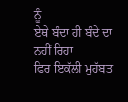ਨੂੰ
ਏਥੇ ਬੰਦਾ ਹੀ ਬੰਦੇ ਦਾ ਨਹੀਂ ਰਿਹਾ
ਫਿਰ ਇਕੱਲੀ ਮੁਹੱਬਤ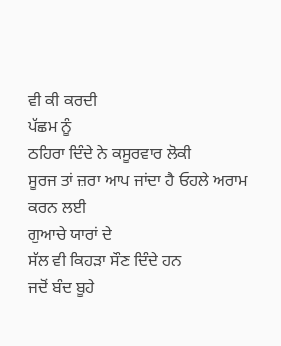ਵੀ ਕੀ ਕਰਦੀ
ਪੱਛਮ ਨੂੰ
ਠਹਿਰਾ ਦਿੰਦੇ ਨੇ ਕਸੂਰਵਾਰ ਲੋਕੀ
ਸੂਰਜ ਤਾਂ ਜ਼ਰਾ ਆਪ ਜਾਂਦਾ ਹੈ ਓਹਲੇ ਅਰਾਮ ਕਰਨ ਲਈ
ਗੁਆਚੇ ਯਾਰਾਂ ਦੇ
ਸੱਲ ਵੀ ਕਿਹੜਾ ਸੌਣ ਦਿੰਦੇ ਹਨ
ਜਦੋਂ ਬੰਦ ਬੂਹੇ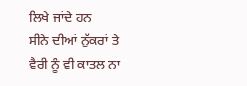ਲਿਖੇ ਜਾਂਦੇ ਹਨ
ਸੀਨੇ ਦੀਆਂ ਨੁੱਕਰਾਂ ਤੇ
ਵੈਰੀ ਨੂੰ ਵੀ ਕਾਤਲ ਨਾ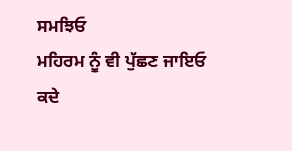ਸਮਝਿਓ
ਮਹਿਰਮ ਨੂੰ ਵੀ ਪੁੱਛਣ ਜਾਇਓ
ਕਦੇ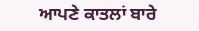ਆਪਣੇ ਕਾਤਲਾਂ ਬਾਰੇ